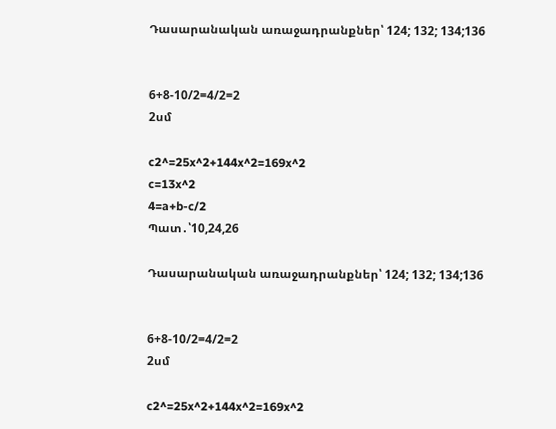Դասարանական առաջադրանքներ՝ 124; 132; 134;136


6+8-10/2=4/2=2
2սմ

c2^=25x^2+144x^2=169x^2
c=13x^2
4=a+b-c/2
Պատ․՝10,24,26

Դասարանական առաջադրանքներ՝ 124; 132; 134;136


6+8-10/2=4/2=2
2սմ

c2^=25x^2+144x^2=169x^2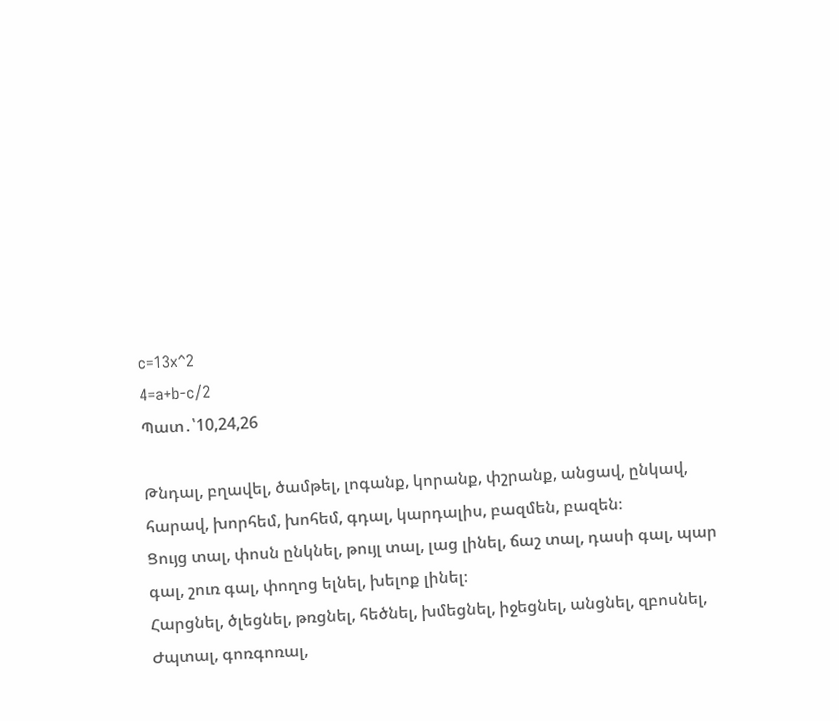c=13x^2
4=a+b-c/2
Պատ․՝10,24,26

Թնդալ, բղավել, ծամթել, լոգանք, կորանք, փշրանք, անցավ, ընկավ, հարավ, խորհեմ, խոհեմ, գդալ, կարդալիս, բազմեն, բազեն։
Ցույց տալ, փոսն ընկնել, թույլ տալ, լաց լինել, ճաշ տալ, դասի գալ, պար գալ, շուռ գալ, փողոց ելնել, խելոք լինել։
Հարցնել, ծլեցնել, թռցնել, հեծնել, խմեցնել, իջեցնել, անցնել, զբոսնել,
Ժպտալ, գոռգոռալ,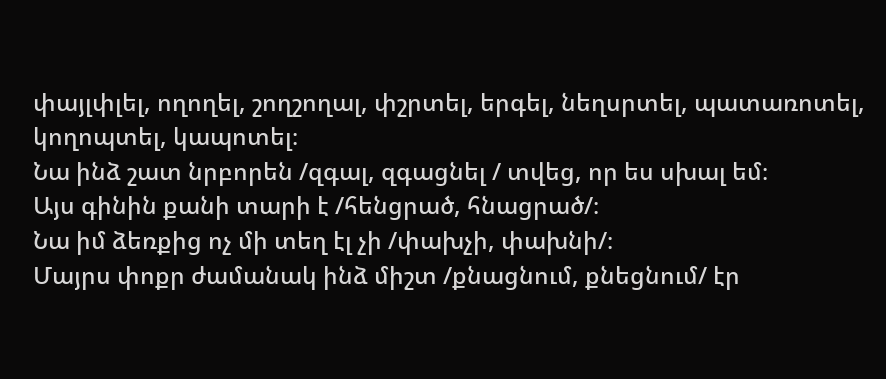փայլփլել, ողողել, շողշողալ, փշրտել, երգել, նեղսրտել, պատառոտել, կողոպտել, կապոտել։
Նա ինձ շատ նրբորեն /զգալ, զգացնել / տվեց, որ ես սխալ եմ։
Այս գինին քանի տարի է /հենցրած, հնացրած/։
Նա իմ ձեռքից ոչ մի տեղ էլ չի /փախչի, փախնի/։
Մայրս փոքր ժամանակ ինձ միշտ /քնացնում, քնեցնում/ էր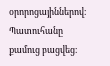օրորոցայիններով։
Պատուհանը քամուց բացվեց։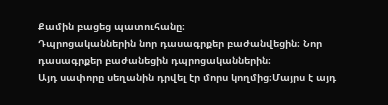Քամին բացեց պատուհանը։
Դպրոցականներին նոր դասագրքեր բաժանվեցին։ Նոր դասագրքեր բաժանեցին դպրոցականներին։
Այդ սափորը սեղանին դրվել էր մորս կողմից։Մայրս է այդ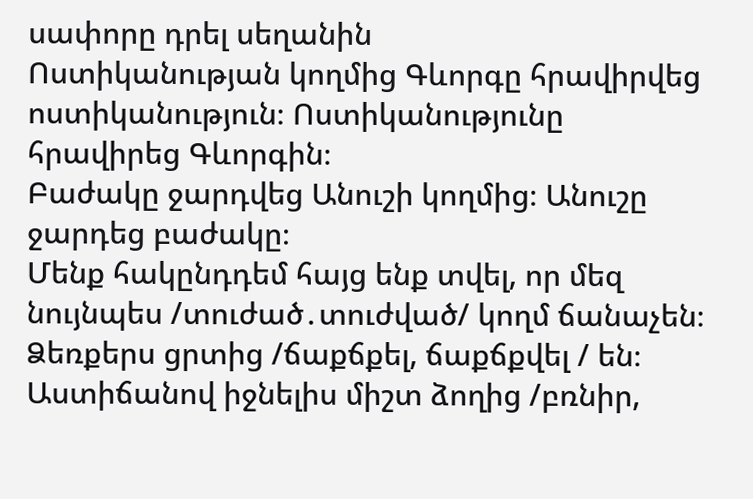սափորը դրել սեղանին
Ոստիկանության կողմից Գևորգը հրավիրվեց ոստիկանություն։ Ոստիկանությունը հրավիրեց Գևորգին։
Բաժակը ջարդվեց Անուշի կողմից։ Անուշը ջարդեց բաժակը։
Մենք հակընդդեմ հայց ենք տվել, որ մեզ նույնպես /տուժած․տուժված/ կողմ ճանաչեն։
Ձեռքերս ցրտից /ճաքճքել, ճաքճքվել / են։
Աստիճանով իջնելիս միշտ ձողից /բռնիր,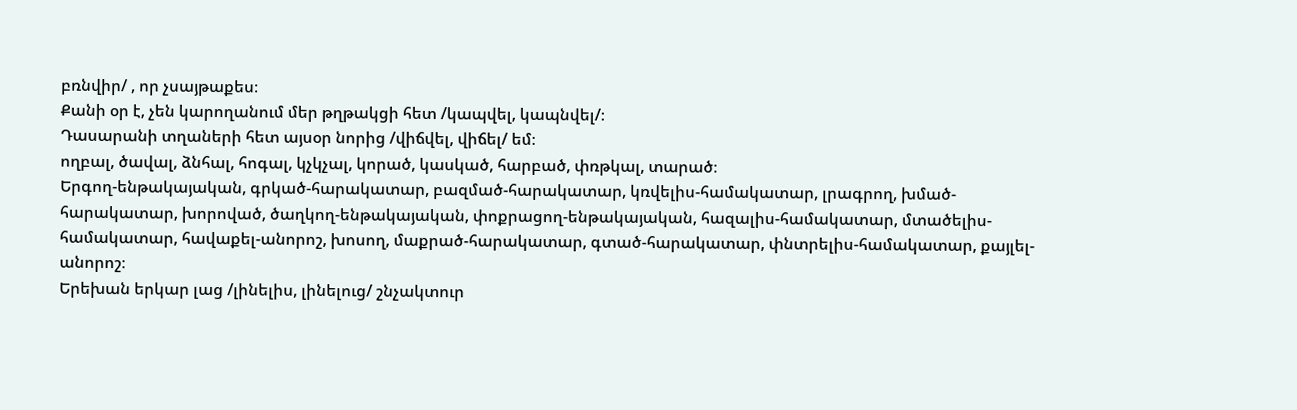բռնվիր/ , որ չսայթաքես։
Քանի օր է, չեն կարողանում մեր թղթակցի հետ /կապվել, կապնվել/։
Դասարանի տղաների հետ այսօր նորից /վիճվել, վիճել/ եմ։
ողբալ, ծավալ, ձնհալ, հոգալ, կչկչալ, կորած, կասկած, հարբած, փռթկալ, տարած։
Երգող-ենթակայական, գրկած-հարակատար, բազմած-հարակատար, կռվելիս-համակատար, լրագրող, խմած-հարակատար, խորոված, ծաղկող-ենթակայական, փոքրացող-ենթակայական, հազալիս-համակատար, մտածելիս-համակատար, հավաքել-անորոշ, խոսող, մաքրած-հարակատար, գտած-հարակատար, փնտրելիս-համակատար, քայլել-անորոշ։
Երեխան երկար լաց /լինելիս, լինելուց/ շնչակտուր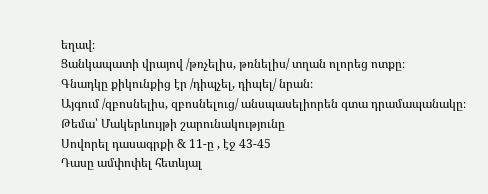եղավ։
Ցանկապատի վրայով /թռչելիս, թռնելիս/ տղան ոլորեց ոտքը։
Գնադկը քիկունքից էր /դիպչել, դիպել/ նրան։
Այգում /զբոսնելիս, զբոսնելուց/ անսպասելիորեն գտա դրամապանակը։
Թեմա՝ Մակերևույթի շարունակությունը
Սովորել դասագրքի & 11-ը , էջ 43-45
Դասը ամփոփել հետևյալ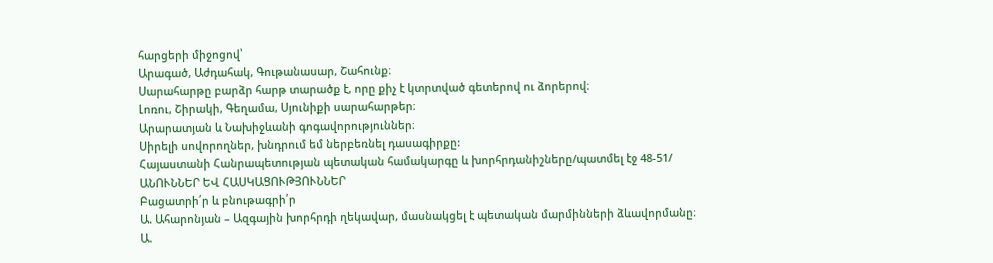հարցերի միջոցով՝
Արագած, Աժդահակ, Գութանասար, Շահունք։
Սարահարթը բարձր հարթ տարածք է, որը քիչ է կտրտված գետերով ու ձորերով։
Լոռու, Շիրակի, Գեղամա, Սյունիքի սարահարթեր։
Արարատյան և Նախիջևանի գոգավորություններ։
Սիրելի սովորողներ, խնդրում եմ ներբեռնել դասագիրքը:
Հայաստանի Հանրապետության պետական համակարգը և խորհրդանիշները/պատմել էջ 48-51/
ԱՆՈՒՆՆԵՐ ԵՎ ՀԱՍԿԱՑՈՒԹՅՈՒՆՆԵՐ
Բացատրի՛ր և բնութագրի՛ր
Ա. Ահարոնյան – Ազգային խորհրդի ղեկավար, մասնակցել է պետական մարմինների ձևավորմանը։
Ա.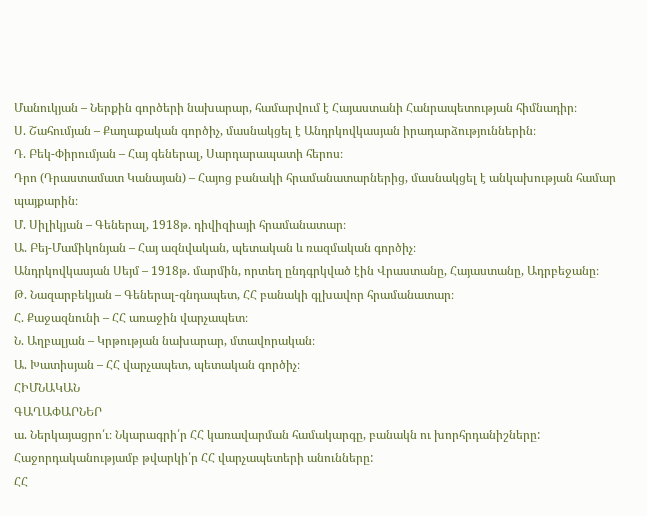Մանուկյան – Ներքին գործերի նախարար, համարվում է Հայաստանի Հանրապետության հիմնադիր։
Ս. Շահումյան – Քաղաքական գործիչ, մասնակցել է Անդրկովկասյան իրադարձություններին։
Դ. Բեկ-Փիրումյան – Հայ գեներալ, Սարդարապատի հերոս։
Դրո (Դրաստամատ Կանայան) – Հայոց բանակի հրամանատարներից, մասնակցել է անկախության համար պայքարին։
Մ. Սիլիկյան – Գեներալ, 1918թ. դիվիզիայի հրամանատար։
Ա. Բեյ-Մամիկոնյան – Հայ ազնվական, պետական և ռազմական գործիչ։
Անդրկովկասյան Սեյմ – 1918թ. մարմին, որտեղ ընդգրկված էին Վրաստանը, Հայաստանը, Ադրբեջանը։
Թ. Նազարբեկյան – Գեներալ-գնդապետ, ՀՀ բանակի գլխավոր հրամանատար։
Հ. Քաջազնունի – ՀՀ առաջին վարչապետ։
Ն. Աղբալյան – Կրթության նախարար, մտավորական։
Ա. Խատիսյան – ՀՀ վարչապետ, պետական գործիչ։
ՀԻՄՆԱԿԱՆ
ԳԱՂԱՓԱՐՆԵՐ
ա. Ներկայացրո՛ւ։ Նկարագրի՛ր ՀՀ կառավարման համակարգը, բանակն ու խորհրդանիշները: Հաջորդականությամբ թվարկի՛ր ՀՀ վարչապետերի անունները:
ՀՀ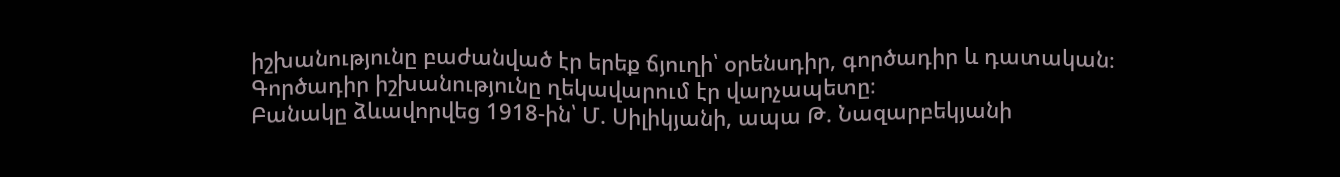իշխանությունը բաժանված էր երեք ճյուղի՝ օրենսդիր, գործադիր և դատական։
Գործադիր իշխանությունը ղեկավարում էր վարչապետը։
Բանակը ձևավորվեց 1918-ին՝ Մ. Սիլիկյանի, ապա Թ. Նազարբեկյանի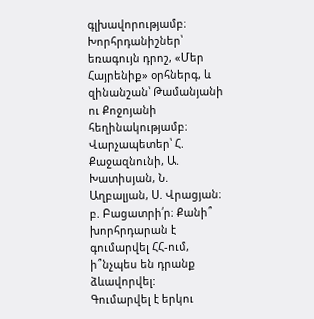գլխավորությամբ։
Խորհրդանիշներ՝ եռագույն դրոշ, «Մեր Հայրենիք» օրհներգ, և զինանշան՝ Թամանյանի ու Քոջոյանի հեղինակությամբ։
Վարչապետեր՝ Հ. Քաջազնունի, Ա. Խատիսյան, Ն. Աղբալյան, Ս. Վրացյան։
բ. Բացատրի՛ր։ Քանի՞ խորհրդարան է գումարվել ՀՀ-ում,
ի՞նչպես են դրանք ձևավորվել:
Գումարվել է երկու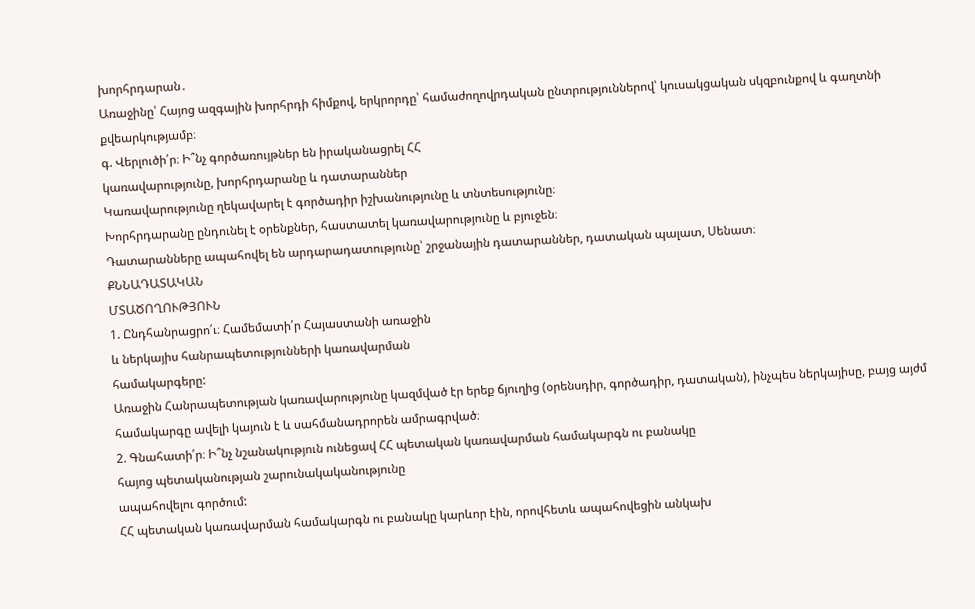խորհրդարան․
Առաջինը՝ Հայոց ազգային խորհրդի հիմքով, երկրորդը՝ համաժողովրդական ընտրություններով՝ կուսակցական սկզբունքով և գաղտնի քվեարկությամբ։
գ. Վերլուծի՛ր։ Ի՞նչ գործառույթներ են իրականացրել ՀՀ
կառավարությունը, խորհրդարանը և դատարաններ
Կառավարությունը ղեկավարել է գործադիր իշխանությունը և տնտեսությունը։
Խորհրդարանը ընդունել է օրենքներ, հաստատել կառավարությունը և բյուջեն։
Դատարանները ապահովել են արդարադատությունը՝ շրջանային դատարաններ, դատական պալատ, Սենատ։
ՔՆՆԱԴԱՏԱԿԱՆ
ՄՏԱԾՈՂՈՒԹՅՈՒՆ
1. Ընդհանրացրո՛ւ։ Համեմատի՛ր Հայաստանի առաջին
և ներկայիս հանրապետությունների կառավարման
համակարգերը:
Առաջին Հանրապետության կառավարությունը կազմված էր երեք ճյուղից (օրենսդիր, գործադիր, դատական), ինչպես ներկայիսը, բայց այժմ համակարգը ավելի կայուն է և սահմանադրորեն ամրագրված։
2. Գնահատի՛ր։ Ի՞նչ նշանակություն ունեցավ ՀՀ պետական կառավարման համակարգն ու բանակը
հայոց պետականության շարունակականությունը
ապահովելու գործում:
ՀՀ պետական կառավարման համակարգն ու բանակը կարևոր էին, որովհետև ապահովեցին անկախ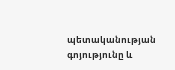պետականության գոյությունը և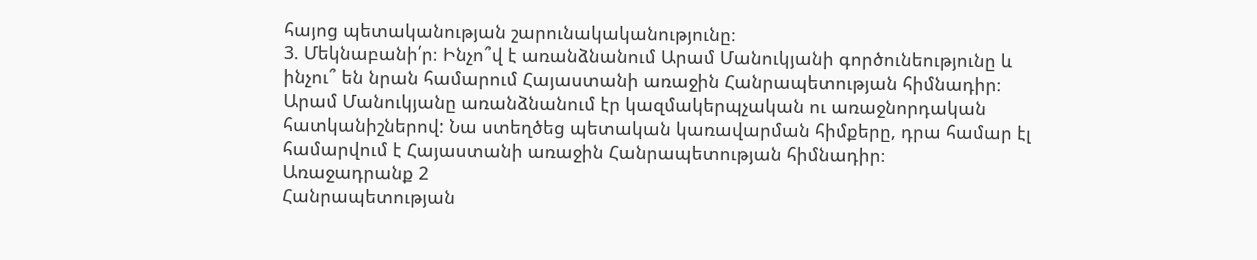հայոց պետականության շարունակականությունը։
3. Մեկնաբանի՛ր։ Ինչո՞վ է առանձնանում Արամ Մանուկյանի գործունեությունը և ինչու՞ են նրան համարում Հայաստանի առաջին Հանրապետության հիմնադիր։
Արամ Մանուկյանը առանձնանում էր կազմակերպչական ու առաջնորդական հատկանիշներով: Նա ստեղծեց պետական կառավարման հիմքերը, դրա համար էլ համարվում է Հայաստանի առաջին Հանրապետության հիմնադիր։
Առաջադրանք 2
Հանրապետության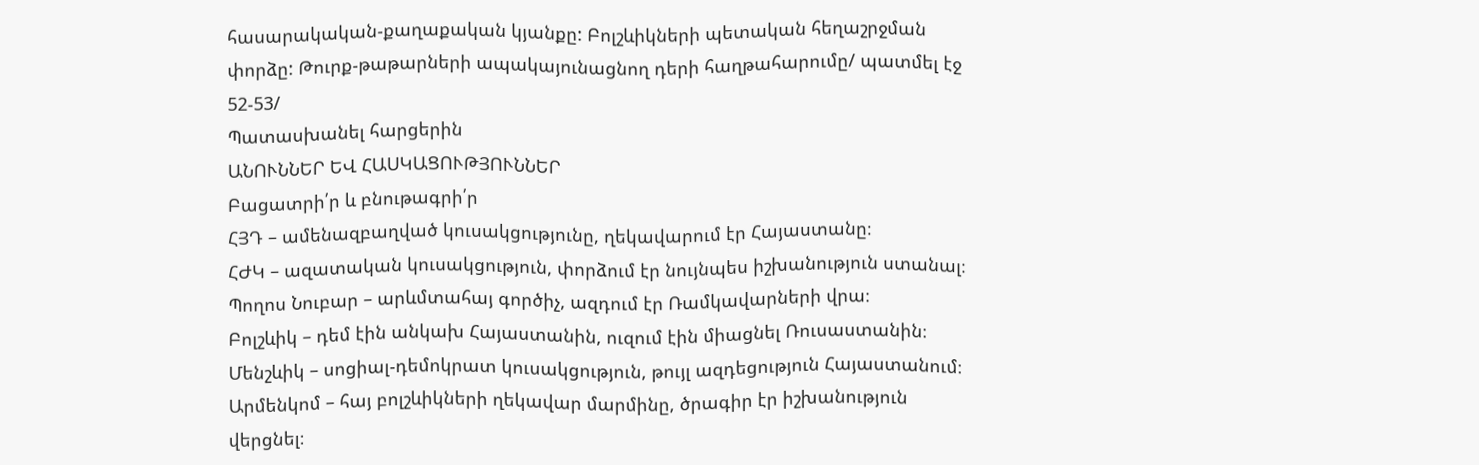հասարակական-քաղաքական կյանքը: Բոլշևիկների պետական հեղաշրջման փորձը: Թուրք-թաթարների ապակայունացնող դերի հաղթահարումը/ պատմել էջ 52-53/
Պատասխանել հարցերին
ԱՆՈՒՆՆԵՐ ԵՎ ՀԱՍԿԱՑՈՒԹՅՈՒՆՆԵՐ
Բացատրի՛ր և բնութագրի՛ր
ՀՅԴ – ամենազբաղված կուսակցությունը, ղեկավարում էր Հայաստանը։
ՀԺԿ – ազատական կուսակցություն, փորձում էր նույնպես իշխանություն ստանալ։
Պողոս Նուբար – արևմտահայ գործիչ, ազդում էր Ռամկավարների վրա։
Բոլշևիկ – դեմ էին անկախ Հայաստանին, ուզում էին միացնել Ռուսաստանին։
Մենշևիկ – սոցիալ-դեմոկրատ կուսակցություն, թույլ ազդեցություն Հայաստանում։
Արմենկոմ – հայ բոլշևիկների ղեկավար մարմինը, ծրագիր էր իշխանություն վերցնել։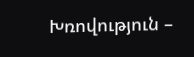Խռովություն –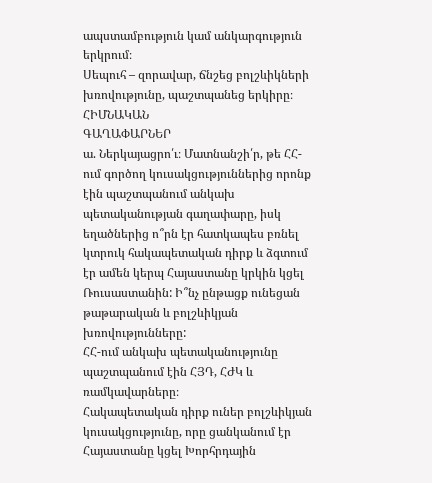ապստամբություն կամ անկարգություն երկրում։
Սեպուհ – զորավար, ճնշեց բոլշևիկների խռովությունը, պաշտպանեց երկիրը։
ՀԻՄՆԱԿԱՆ
ԳԱՂԱՓԱՐՆԵՐ
ա. Ներկայացրո՛ւ։ Մատնանշի՛ր, թե ՀՀ-ում գործող կուսակցություններից որոնք էին պաշտպանում անկախ պետականության գաղափարը, իսկ եղածներից ո՞րն էր հատկապես բռնել կտրուկ հակապետական դիրք և ձգտում էր ամեն կերպ Հայաստանը կրկին կցել Ռուսաստանին: Ի՞նչ ընթացք ունեցան
թաթարական և բոլշևիկյան խռովությունները:
ՀՀ-ում անկախ պետականությունը պաշտպանում էին ՀՅԴ, ՀԺԿ և ռամկավարները։
Հակապետական դիրք ուներ բոլշևիկյան կուսակցությունը, որը ցանկանում էր Հայաստանը կցել Խորհրդային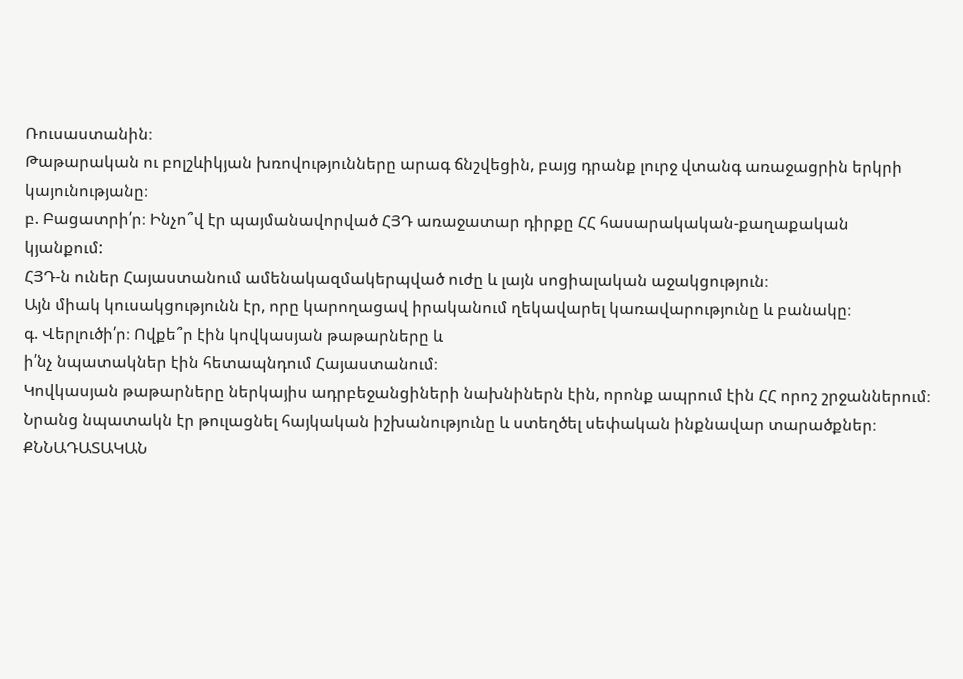Ռուսաստանին։
Թաթարական ու բոլշևիկյան խռովությունները արագ ճնշվեցին, բայց դրանք լուրջ վտանգ առաջացրին երկրի կայունությանը։
բ. Բացատրի՛ր։ Ինչո՞վ էր պայմանավորված ՀՅԴ առաջատար դիրքը ՀՀ հասարակական-քաղաքական
կյանքում:
ՀՅԴ-ն ուներ Հայաստանում ամենակազմակերպված ուժը և լայն սոցիալական աջակցություն։
Այն միակ կուսակցությունն էր, որը կարողացավ իրականում ղեկավարել կառավարությունը և բանակը։
գ. Վերլուծի՛ր։ Ովքե՞ր էին կովկասյան թաթարները և
ի՛նչ նպատակներ էին հետապնդում Հայաստանում։
Կովկասյան թաթարները ներկայիս ադրբեջանցիների նախնիներն էին, որոնք ապրում էին ՀՀ որոշ շրջաններում։ Նրանց նպատակն էր թուլացնել հայկական իշխանությունը և ստեղծել սեփական ինքնավար տարածքներ։
ՔՆՆԱԴԱՏԱԿԱՆ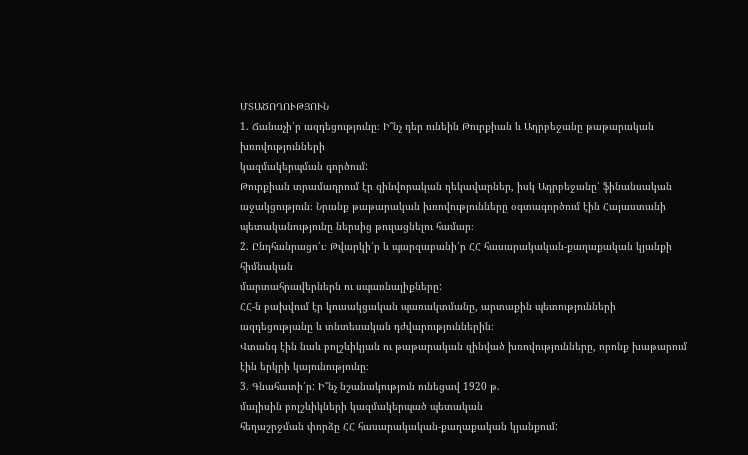ՄՏԱԾՈՂՈՒԹՅՈՒՆ
1. Ճանաչի՛ր ազդեցությունը։ Ի՞նչ դեր ունեին Թուրքիան և Ադրբեջանը թաթարական խռովությունների
կազմակերպման գործում:
Թուրքիան տրամադրում էր զինվորական ղեկավարներ, իսկ Ադրբեջանը՝ ֆինանսական աջակցություն։ Նրանք թաթարական խռովությունները օգտագործում էին Հայաստանի պետականությունը ներսից թուլացնելու համար։
2. Ընդհանրացո՛ւ։ Թվարկի՛ր և պարզաբանի՛ր ՀՀ հասարակական-քաղաքական կյանքի հիմնական
մարտահրավերներն ու սպառնալիքները:
ՀՀ-ն բախվում էր կուսակցական պառակտմանը, արտաքին պետությունների ազդեցությանը և տնտեսական դժվարություններին։
Վտանգ էին նաև բոլշևիկյան ու թաթարական զինված խռովությունները, որոնք խաթարում էին երկրի կայունությունը։
3. Գնահատի՛ր: Ի՞նչ նշանակություն ունեցավ 1920 թ.
մայիսին բոլշևիկների կազմակերպած պետական
հեղաշրջման փորձը ՀՀ հասարակական-քաղաքական կյանքում: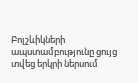Բոլշևիկների ապստամբությունը ցույց տվեց երկրի ներսում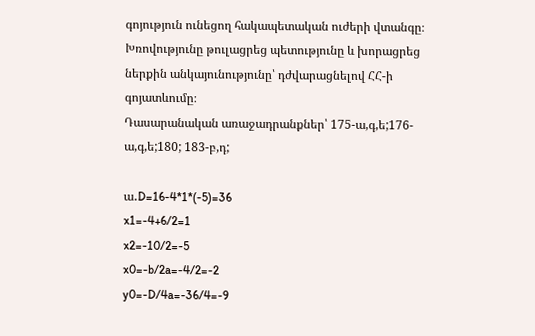գոյություն ունեցող հակապետական ուժերի վտանգը։ Խռովությունը թուլացրեց պետությունը և խորացրեց ներքին անկայունությունը՝ դժվարացնելով ՀՀ-ի գոյատևումը։
Դասարանական առաջադրանքներ՝ 175-ա,գ,ե;176-ա,գ,ե;180; 183-բ,դ;

ա․D=16-4*1*(-5)=36
x1=-4+6/2=1
x2=-10/2=-5
x0=-b/2a=-4/2=-2
y0=-D/4a=-36/4=-9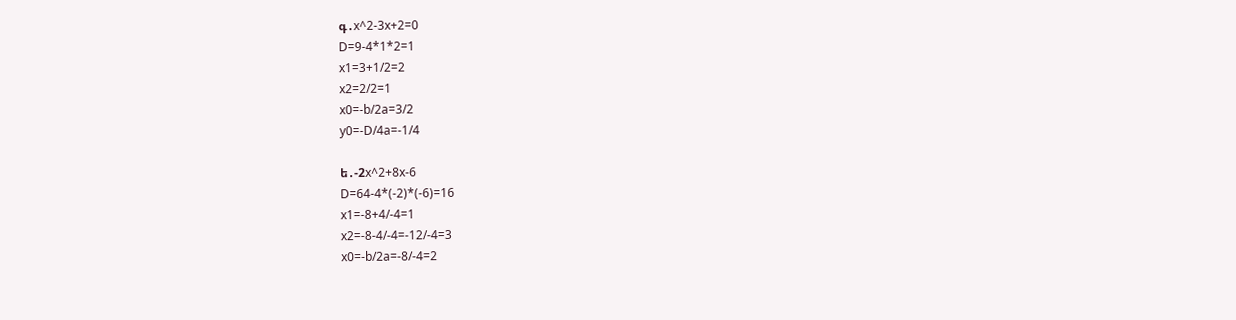գ․x^2-3x+2=0
D=9-4*1*2=1
x1=3+1/2=2
x2=2/2=1
x0=-b/2a=3/2
y0=-D/4a=-1/4

ե․-2x^2+8x-6
D=64-4*(-2)*(-6)=16
x1=-8+4/-4=1
x2=-8-4/-4=-12/-4=3
x0=-b/2a=-8/-4=2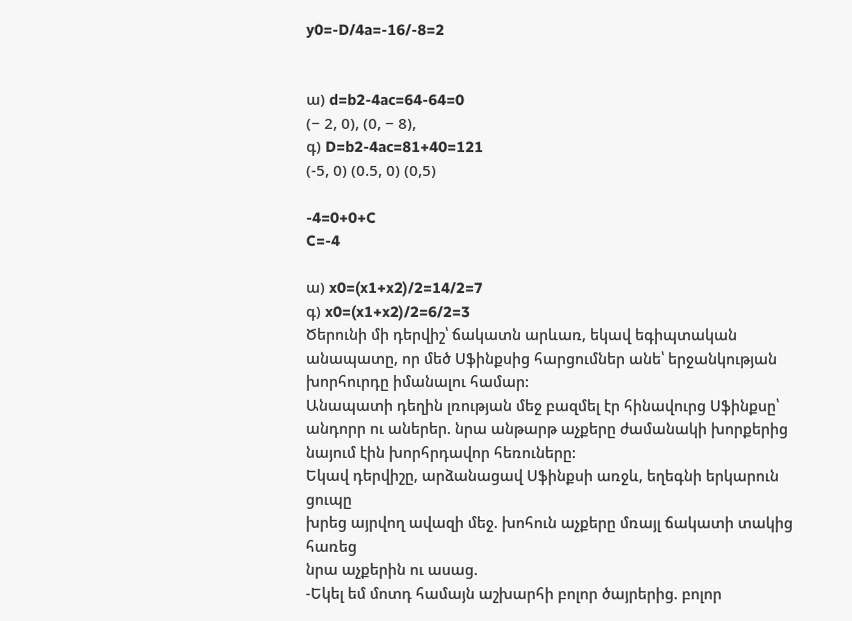y0=-D/4a=-16/-8=2


ա) d=b2-4ac=64-64=0
(− 2, 0), (0, − 8),
գ) D=b2-4ac=81+40=121
(-5, 0) (0.5, 0) (0,5)

-4=0+0+C
C=-4

ա) x0=(x1+x2)/2=14/2=7
գ) x0=(x1+x2)/2=6/2=3
Ծերունի մի դերվիշ՝ ճակատն արևառ, եկավ եգիպտական անապատը, որ մեծ Սֆինքսից հարցումներ անե՝ երջանկության խորհուրդը իմանալու համար:
Անապատի դեղին լռության մեջ բազմել էր հինավուրց Սֆինքսը՝ անդորր ու աներեր. նրա անթարթ աչքերը ժամանակի խորքերից նայում էին խորհրդավոր հեռուները:
Եկավ դերվիշը, արձանացավ Սֆինքսի առջև, եղեգնի երկարուն ցուպը
խրեց այրվող ավազի մեջ. խոհուն աչքերը մռայլ ճակատի տակից հառեց
նրա աչքերին ու ասաց.
-Եկել եմ մոտդ համայն աշխարհի բոլոր ծայրերից. բոլոր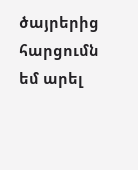ծայրերից հարցումն եմ արել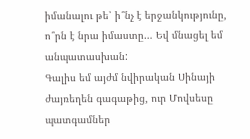իմանալու թե՝ ի՞նչ է երջանկությունը, ո՞րն է նրա իմաստը… Եվ մնացել եմ անպատասխան:
Գալիս եմ այժմ նվիրական Սինայի ժայռեղեն գագաթից, ուր Մովսեսը
պատգամներ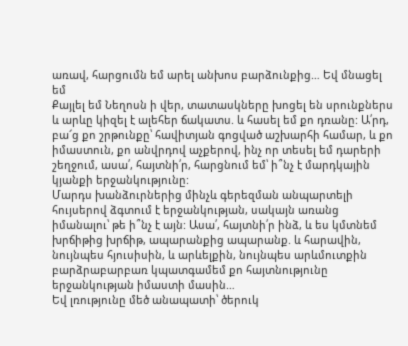առավ, հարցումն եմ արել անխոս բարձունքից… Եվ մնացել եմ
Քայլել եմ Նեղոսն ի վեր, տատասկները խոցել են սրունքներս և արևը կիզել է ալեհեր ճակատս. և հասել եմ քո դռանը: Ա՛րդ, բա՜ց քո շրթունքը՝ հավիտյան գոցված աշխարհի համար, և քո իմաստուն, քո անվրդով աչքերով, ինչ որ տեսել եմ դարերի շեղջում, ասա՛, հայտնի՛ր, հարցնում եմ՝ ի՞նչ է մարդկային կյանքի երջանկությունը:
Մարդս խանձուրներից մինչև գերեզման անպարտելի հույսերով ձգտում է երջանկության, սակայն առանց իմանալու՝ թե ի՞նչ է այն: Ասա՛, հայտնի՛ր ինձ, և ես կմտնեմ խրճիթից խրճիթ, ապարանքից ապարանք. և հարավին, նույնպես հյուսիսին, և արևելքին, նույնպես արևմուտքին բարձրաբարբառ կպատգամեմ քո հայտնությունը երջանկության իմաստի մասին…
Եվ լռությունը մեծ անապատի՝ ծերուկ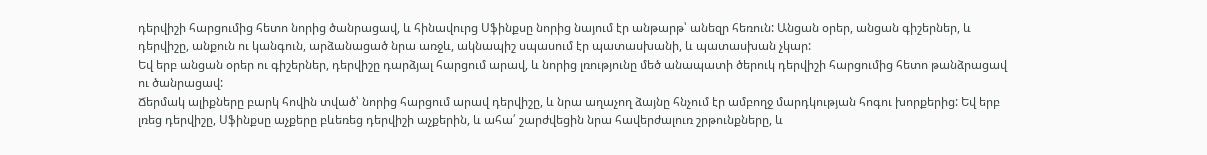դերվիշի հարցումից հետո նորից ծանրացավ, և հինավուրց Սֆինքսը նորից նայում էր անթարթ՝ անեզր հեռուն: Անցան օրեր, անցան գիշերներ, և դերվիշը, անքուն ու կանգուն, արձանացած նրա առջև, ակնապիշ սպասում էր պատասխանի, և պատասխան չկար:
Եվ երբ անցան օրեր ու գիշերներ, դերվիշը դարձյալ հարցում արավ, և նորից լռությունը մեծ անապատի ծերուկ դերվիշի հարցումից հետո թանձրացավ ու ծանրացավ:
Ճերմակ ալիքները բարկ հովին տված՝ նորից հարցում արավ դերվիշը, և նրա աղաչող ձայնը հնչում էր ամբողջ մարդկության հոգու խորքերից: Եվ երբ լռեց դերվիշը, Սֆինքսը աչքերը բևեռեց դերվիշի աչքերին, և ահա՛ շարժվեցին նրա հավերժալուռ շրթունքները, և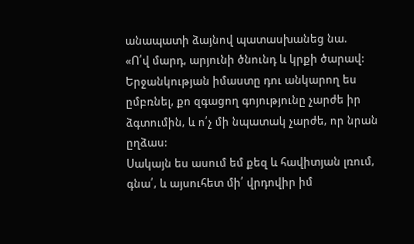անապատի ձայնով պատասխանեց նա.
«Ո՛վ մարդ, արյունի ծնունդ և կրքի ծարավ: Երջանկության իմաստը դու անկարող ես ըմբռնել, քո զգացող գոյությունը չարժե իր ձգտումին, և ո՛չ մի նպատակ չարժե, որ նրան ըղձաս:
Սակայն ես ասում եմ քեզ և հավիտյան լռում, գնա՛, և այսուհետ մի՛ վրդովիր իմ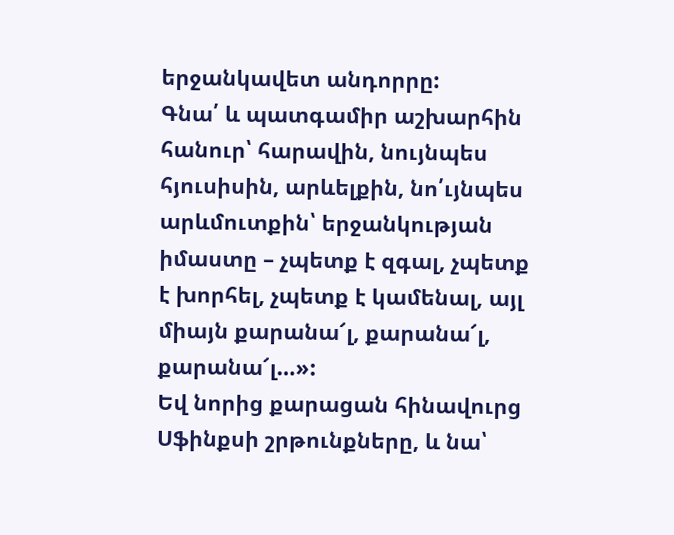երջանկավետ անդորրը:
Գնա՛ և պատգամիր աշխարհին հանուր՝ հարավին, նույնպես հյուսիսին, արևելքին, նո՛ւյնպես արևմուտքին՝ երջանկության իմաստը – չպետք է զգալ, չպետք է խորհել, չպետք է կամենալ, այլ միայն քարանա՜լ, քարանա՜լ, քարանա՜լ…»:
Եվ նորից քարացան հինավուրց Սֆինքսի շրթունքները, և նա՝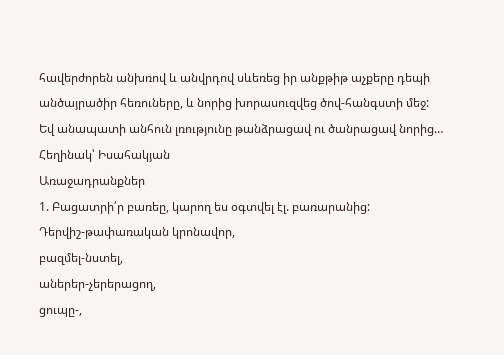հավերժորեն անխռով և անվրդով սևեռեց իր անքթիթ աչքերը դեպի անծայրածիր հեռուները, և նորից խորասուզվեց ծով-հանգստի մեջ:
Եվ անապատի անհուն լռությունը թանձրացավ ու ծանրացավ նորից…
Հեղինակ՝ Իսահակյան
Առաջադրանքներ
1. Բացատրի՛ր բառեը, կարող ես օգտվել էլ. բառարանից:
Դերվիշ-թափառական կրոնավոր,
բազմել-նստել,
աներեր-չերերացող,
ցուպը-,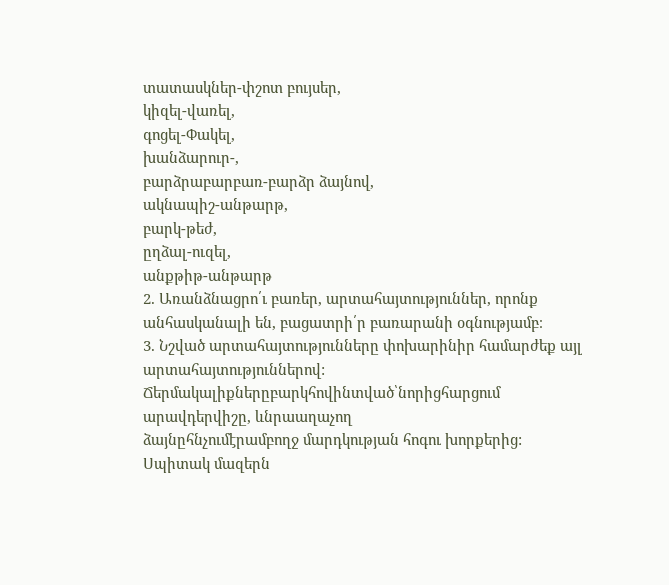տատասկներ-փշոտ բույսեր,
կիզել-վառել,
գոցել-Փակել,
խանձարուր-,
բարձրաբարբառ-բարձր ձայնով,
ակնապիշ-անթարթ,
բարկ-թեժ,
ըղձալ-ուզել,
անքթիթ-անթարթ
2. Առանձնացրո՛ւ բառեր, արտահայտություններ, որոնք անհասկանալի են, բացատրի՛ր բառարանի օգնությամբ։
3. Նշված արտահայտությունները փոխարինիր համարժեք այլ արտահայտություններով:
Ճերմակալիքներըբարկհովինտված՝նորիցհարցում արավդերվիշը, ևնրաաղաչող
ձայնըհնչումէրամբողջ մարդկության հոգու խորքերից:
Սպիտակ մազերն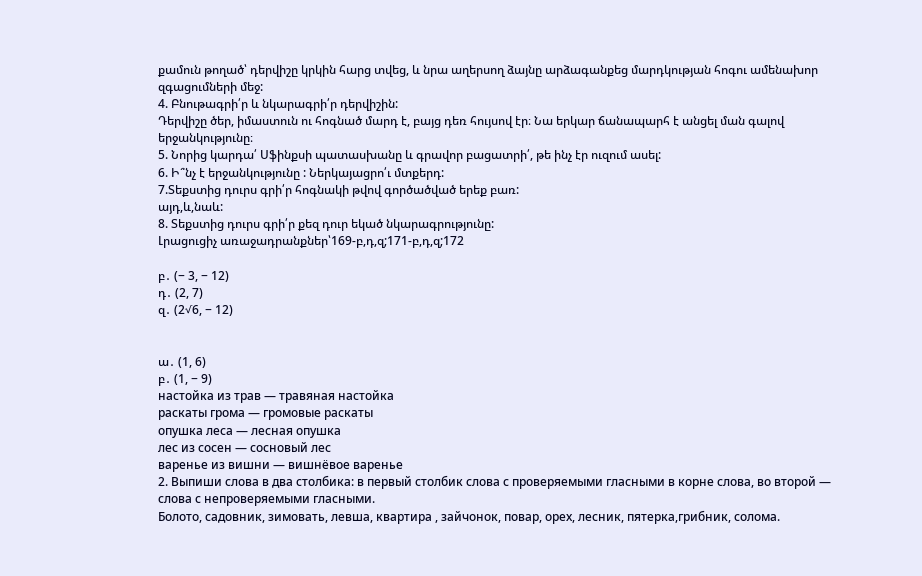քամուն թողած՝ դերվիշը կրկին հարց տվեց, և նրա աղերսող ձայնը արձագանքեց մարդկության հոգու ամենախոր զգացումների մեջ:
4. Բնութագրի՛ր և նկարագրի՛ր դերվիշին:
Դերվիշը ծեր, իմաստուն ու հոգնած մարդ է, բայց դեռ հույսով էր։ Նա երկար ճանապարհ է անցել ման գալով երջանկությունը։
5. Նորից կարդա՛ Սֆինքսի պատասխանը և գրավոր բացատրի՛, թե ինչ էր ուզում ասել:
6. Ի՞նչ է երջանկությունը : Ներկայացրո՛ւ մտքերդ:
7.Տեքստից դուրս գրի՛ր հոգնակի թվով գործածված երեք բառ:
այդ,և,նաև:
8. Տեքստից դուրս գրի՛ր քեզ դուր եկած նկարագրությունը:
Լրացուցիչ առաջադրանքներ՝169-բ,դ,զ;171-բ,դ,զ;172

բ․ (− 3, − 12)
դ․ (2, 7)
զ․ (2√6, − 12)


ա․ (1, 6)
բ․ (1, − 9)
настойка из трав — травяная настойка
раскаты грома — громовые раскаты
опушка леса — лесная опушка
лес из сосен — сосновый лес
варенье из вишни — вишнёвое варенье
2. Выпиши слова в два столбика: в первый столбик слова с проверяемыми гласными в корне слова, во второй — слова с непроверяемыми гласными.
Болото, садовник, зимовать, левша, квартира , зайчонок, повар, орех, лесник, пятерка,грибник, солома.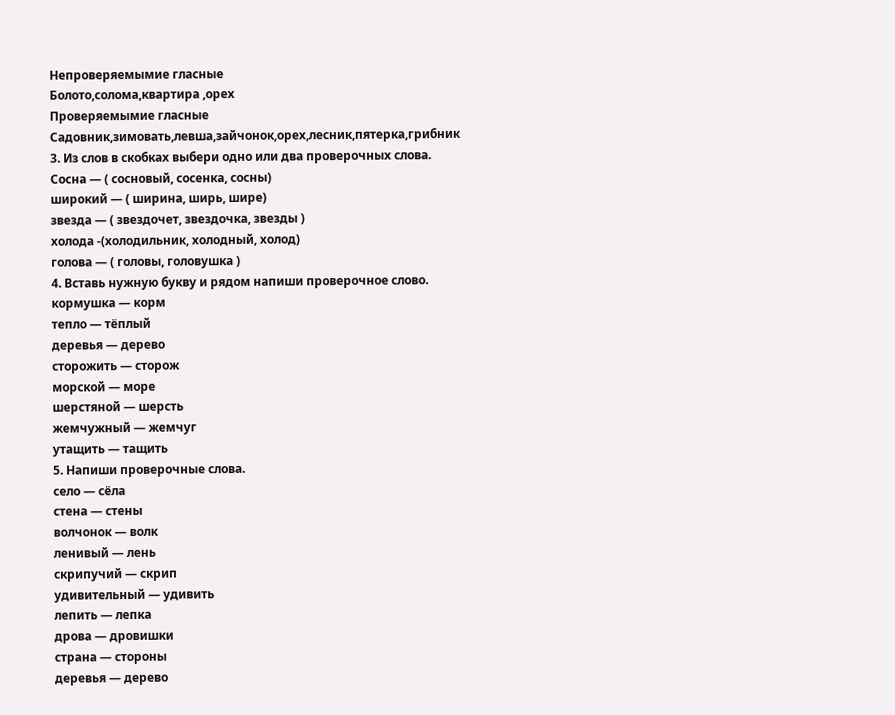Непроверяемымиe гласные
Болото,солома,квартира ,орех
Проверяемымие гласные
Садовник,зимовать,левша,зайчонок,орех,лесник,пятерка,грибник
3. Из слов в скобках выбери одно или два проверочных слова.
Сосна — ( сосновый, сосенка, сосны)
широкий — ( ширина, ширь, шире)
звезда — ( звездочет, звездочка, звезды )
холода -(холодильник, холодный, холод)
голова — ( головы, головушка )
4. Вставь нужную букву и рядом напиши проверочное слово.
кормушка — корм
тепло — тёплый
деревья — дерево
сторожить — сторож
морской — море
шерстяной — шерсть
жемчужный — жемчуг
утащить — тащить
5. Напиши проверочные слова.
село — сёла
стена — стены
волчонок — волк
ленивый — лень
скрипучий — скрип
удивительный — удивить
лепить — лепка
дрова — дровишки
страна — стороны
деревья — дерево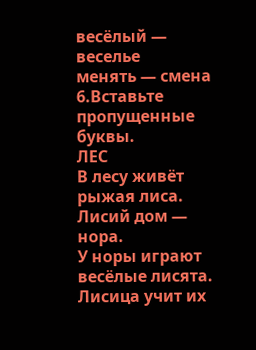весёлый — веселье
менять — смена
6.Вставьте пропущенные буквы.
ЛЕС
В лесу живёт рыжая лиса. Лисий дом — нора.
У норы играют весёлые лисята. Лисица учит их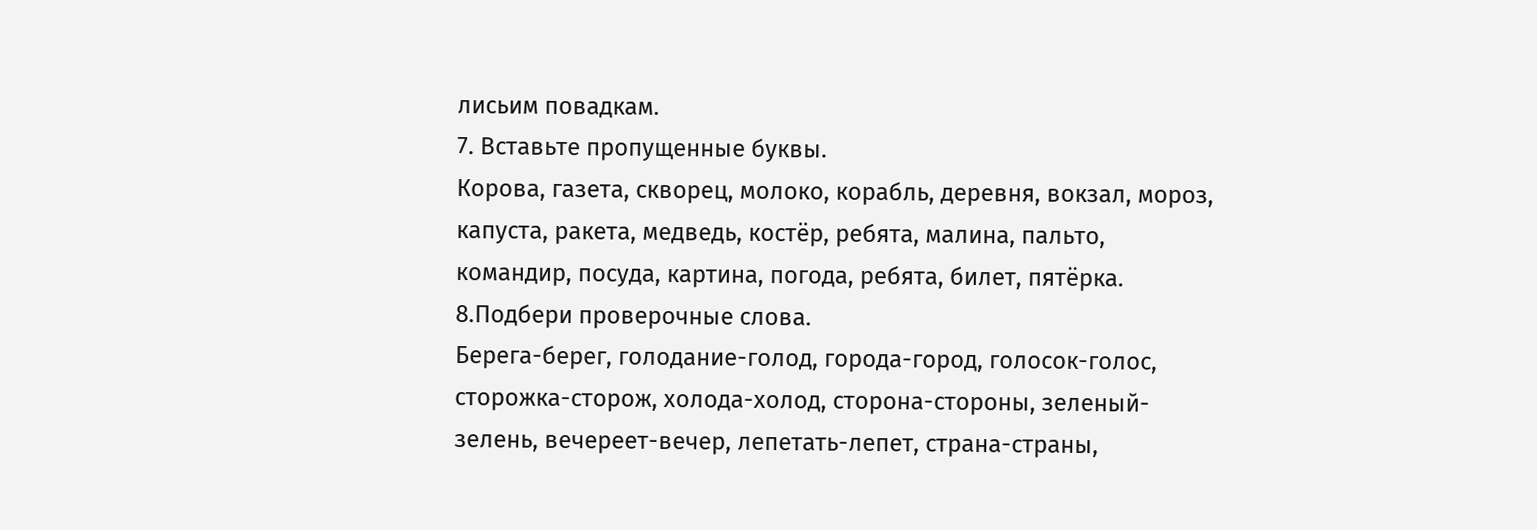лисьим повадкам.
7. Вставьте пропущенные буквы.
Корова, газета, скворец, молоко, корабль, деревня, вокзал, мороз, капуста, ракета, медведь, костёр, ребята, малина, пальто, командир, посуда, картина, погода, ребята, билет, пятёрка.
8.Подбери проверочные слова.
Берега-берег, голодание-голод, города-город, голосок-голос, сторожка-сторож, холода-холод, сторона-стороны, зеленый-зелень, вечереет-вечер, лепетать-лепет, страна-страны,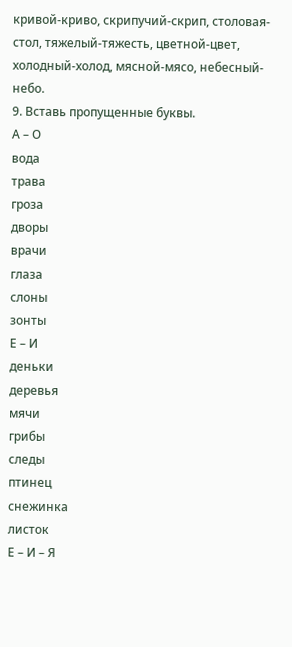кривой-криво, скрипучий-скрип, столовая-стол, тяжелый-тяжесть, цветной-цвет, холодный-холод, мясной-мясо, небесный-небо.
9. Вставь пропущенные буквы.
А – О
вода
трава
гроза
дворы
врачи
глаза
слоны
зонты
Е – И
деньки
деревья
мячи
грибы
следы
птинец
снежинка
листок
Е – И – Я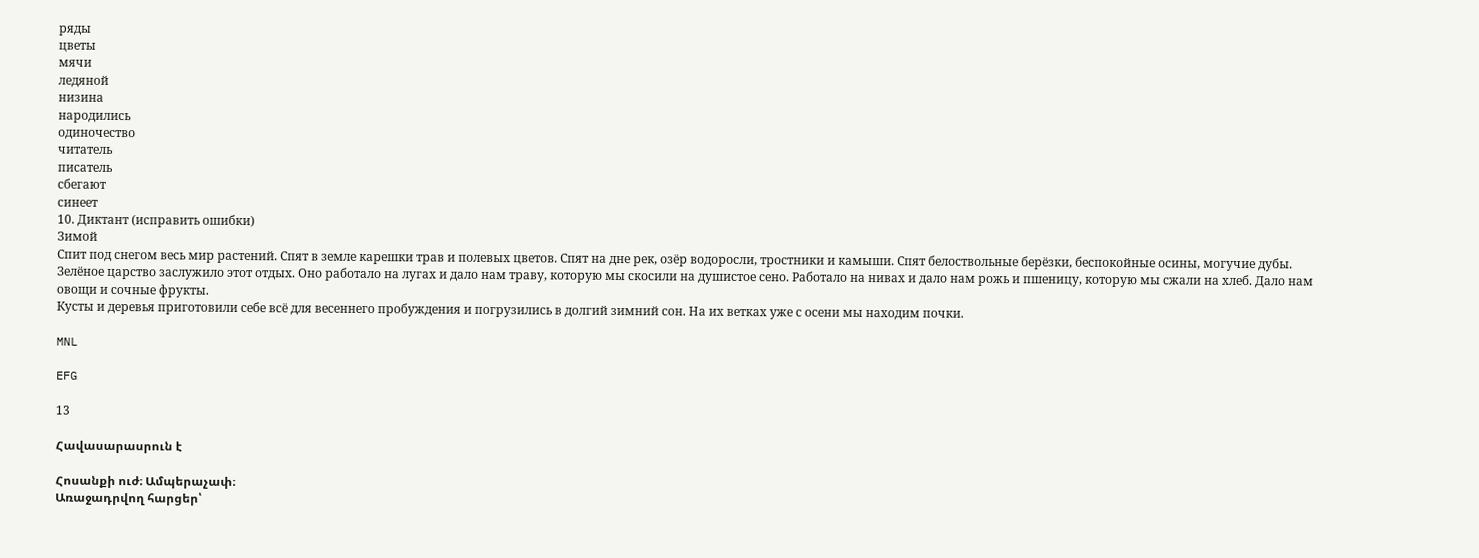ряды
цветы
мячи
ледяной
низина
народились
одиночество
читатель
писатель
сбегают
синеет
10. Диктант (исправить ошибки)
Зимой
Спит под снегом весь мир растений. Спят в земле карешки трав и полевых цветов. Спят на дне рек, озёр водоросли, тростники и камыши. Спят белоствольные берёзки, беспокойные осины, могучие дубы.
Зелёное царство заслужило этот отдых. Оно работало на лугах и дало нам траву, которую мы скосили на душистое сено. Работало на нивах и дало нам рожь и пшеницу, которую мы сжали на хлеб. Дало нам овощи и сочные фрукты.
Кусты и деревья приготовили себе всё для весеннего пробуждения и погрузились в долгий зимний сон. На их ветках уже с осени мы находим почки.

MNL

EFG

13

Հավասարասրուն է

Հոսանքի ուժ։ Ամպերաչափ։
Առաջադրվող հարցեր՝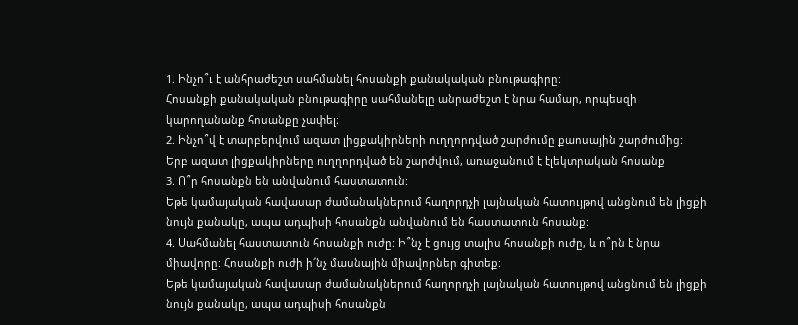1. Ինչո՞ւ է անհրաժեշտ սահմանել հոսանքի քանակական բնութագիրը:
Հոսանքի քանակական բնութագիրը սահմանելը անրաժեշտ է նրա համար, որպեսզի կարողանանք հոսանքը չափել։
2. Ինչո՞վ է տարբերվում ազատ լիցքակիրների ուղղորդված շարժումը քաոսային շարժումից:
Երբ ազատ լիցքակիրները ուղղորդված են շարժվում, առաջանում է էլեկտրական հոսանք
3. Ո՞ր հոսանքն են անվանում հաստատուն:
Եթե կամայական հավասար ժամանակներում հաղորդչի լայնական հատույթով անցնում են լիցքի նույն քանակը, ապա ադպիսի հոսանքն անվանում են հաստատուն հոսանք:
4. Սահմանել հաստատուն հոսանքի ուժը: Ի՞նչ է ցույց տալիս հոսանքի ուժը, և ո՞րն է նրա միավորը: Հոսանքի ուժի ի՜նչ մասնային միավորներ գիտեք:
Եթե կամայական հավասար ժամանակներում հաղորդչի լայնական հատույթով անցնում են լիցքի նույն քանակը, ապա ադպիսի հոսանքն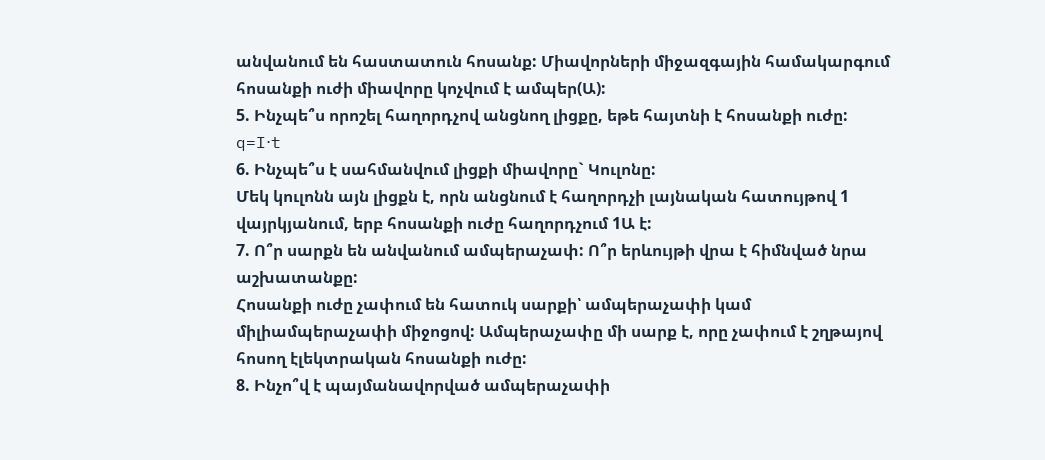անվանում են հաստատուն հոսանք: Միավորների միջազգային համակարգում հոսանքի ուժի միավորը կոչվում է ամպեր(Ա):
5. Ինչպե՞ս որոշել հաղորդչով անցնող լիցքը, եթե հայտնի է հոսանքի ուժը:
q=I⋅t
6. Ինչպե՞ս է սահմանվում լիցքի միավորը` Կուլոնը:
Մեկ կուլոնն այն լիցքն է, որն անցնում է հաղորդչի լայնական հատույթով 1 վայրկյանում, երբ հոսանքի ուժը հաղորդչում 1Ա է:
7. Ո՞ր սարքն են անվանում ամպերաչափ: Ո՞ր երևույթի վրա է հիմնված նրա աշխատանքը:
Հոսանքի ուժը չափում են հատուկ սարքի՝ ամպերաչափի կամ միլիամպերաչափի միջոցով: Ամպերաչափը մի սարք է, որը չափում է շղթայով հոսող էլեկտրական հոսանքի ուժը:
8. Ինչո՞վ է պայմանավորված ամպերաչափի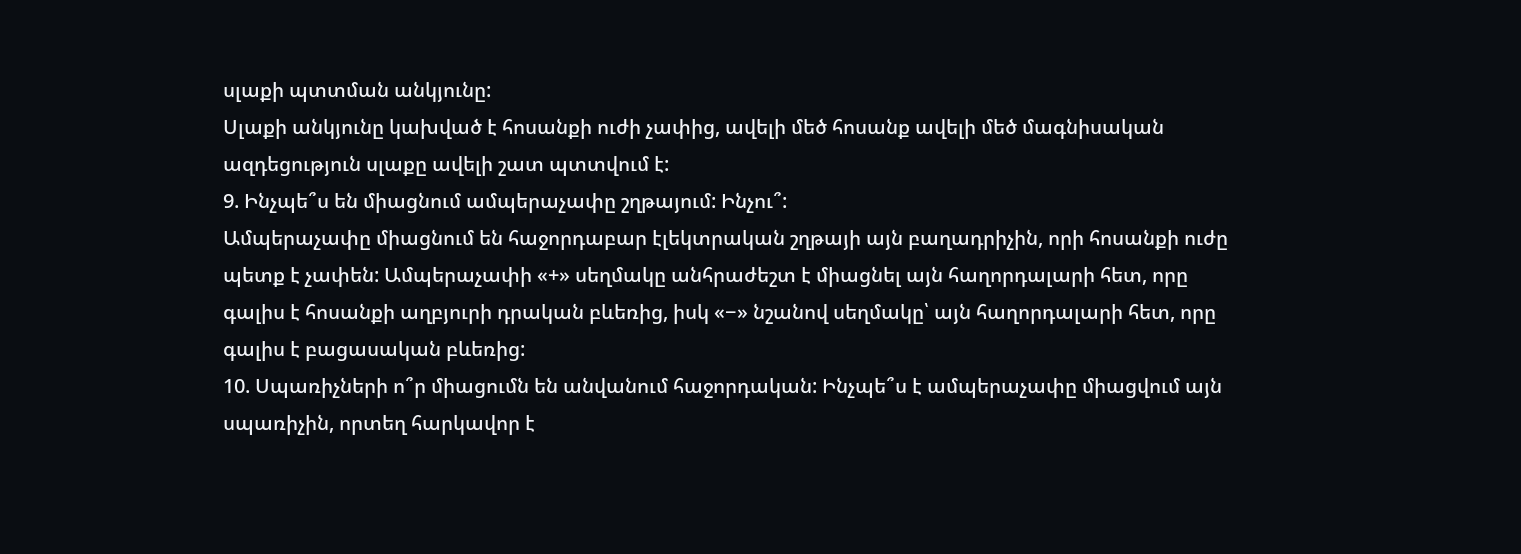սլաքի պտտման անկյունը:
Սլաքի անկյունը կախված է հոսանքի ուժի չափից, ավելի մեծ հոսանք ավելի մեծ մագնիսական ազդեցություն սլաքը ավելի շատ պտտվում է:
9. Ինչպե՞ս են միացնում ամպերաչափը շղթայում: Ինչու՞:
Ամպերաչափը միացնում են հաջորդաբար էլեկտրական շղթայի այն բաղադրիչին, որի հոսանքի ուժը պետք է չափեն: Ամպերաչափի «+» սեղմակը անհրաժեշտ է միացնել այն հաղորդալարի հետ, որը գալիս է հոսանքի աղբյուրի դրական բևեռից, իսկ «−» նշանով սեղմակը՝ այն հաղորդալարի հետ, որը գալիս է բացասական բևեռից:
10. Սպառիչների ո՞ր միացումն են անվանում հաջորդական: Ինչպե՞ս է ամպերաչափը միացվում այն սպառիչին, որտեղ հարկավոր է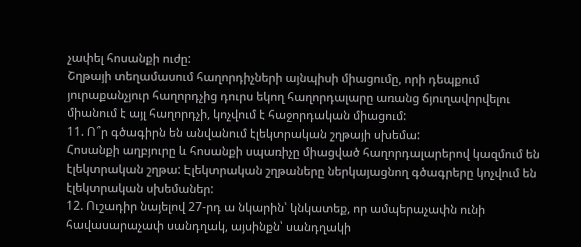չափել հոսանքի ուժը:
Շղթայի տեղամասում հաղորդիչների այնպիսի միացումը, որի դեպքում յուրաքանչյուր հաղորդչից դուրս եկող հաղորդալարը առանց ճյուղավորվելու միանում է այլ հաղորդչի, կոչվում է հաջորդական միացում:
11. Ո՞ր գծագիրն են անվանում էլեկտրական շղթայի սխեմա:
Հոսանքի աղբյուրը և հոսանքի սպառիչը միացված հաղորդալարերով կազմում են էլեկտրական շղթա: Էլեկտրական շղթաները ներկայացնող գծագրերը կոչվում են էլեկտրական սխեմաներ:
12. Ուշադիր նայելով 27-րդ ա նկարին՝ կնկատեք, որ ամպերաչափն ունի հավասարաչափ սանդղակ, այսինքն՝ սանդղակի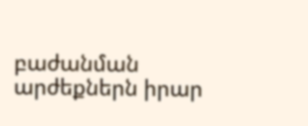բաժանման արժեքներն իրար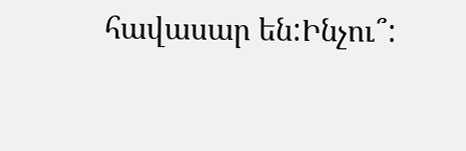հավասար են:Ինչու՞: